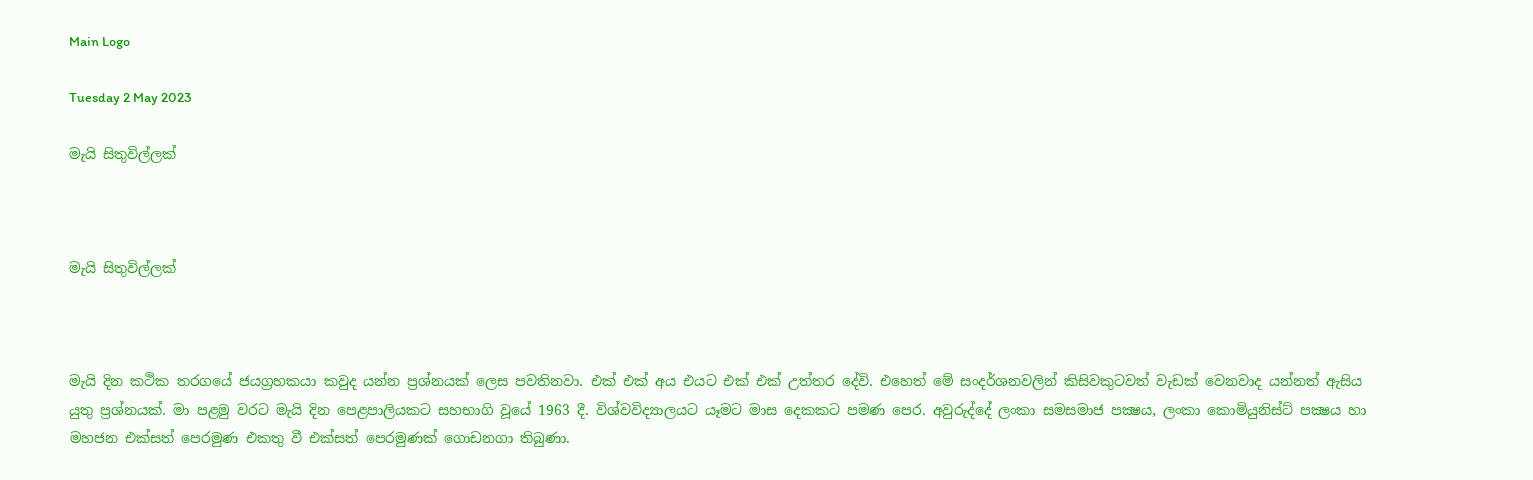Main Logo

Tuesday 2 May 2023

මැයි සිතුවිල්ලක්



මැයි සිතුවිල්ලක්



මැයි දින කථික තරගයේ ජයග්‍රහකයා කවුද යන්න ප්‍රශ්නයක් ලෙස පවතිනවා. එක් එක් අය එයට එක් එක් උත්තර දේවි. එහෙත් මේ සංදර්ශනවලින් කිසිවකුටවත් වැඩක් වෙනවාද යන්නත් ඇසිය යුතු ප්‍රශ්නයක්. මා පළමු වරට මැයි දින පෙළපාලියකට සහභාගි වූයේ 1963 දී. විශ්වවිද්‍යාලයට යෑමට මාස දෙකකට පමණ පෙර. අවුරුද්දේ ලංකා සමසමාජ පක්‍ෂය, ලංකා කොමියුනිස්ට් පක්‍ෂය හා මහජන එක්සත් පෙරමුණ එකතු වී එක්සත් පෙරමුණක් ගොඩනගා තිබුණා.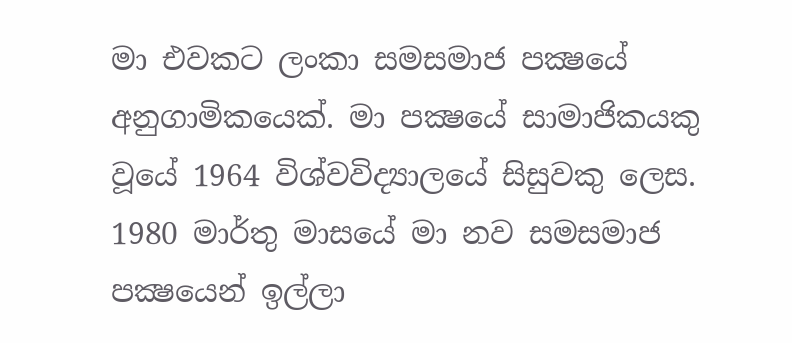මා එවකට ලංකා සමසමාජ පක්‍ෂයේ අනුගාමිකයෙක්. මා පක්‍ෂයේ සාමාජිකයකු වූයේ 1964 විශ්වවිද්‍යාලයේ සිසුවකු ලෙස. 1980 මාර්තු මාසයේ මා නව සමසමාජ පක්‍ෂයෙන් ඉල්ලා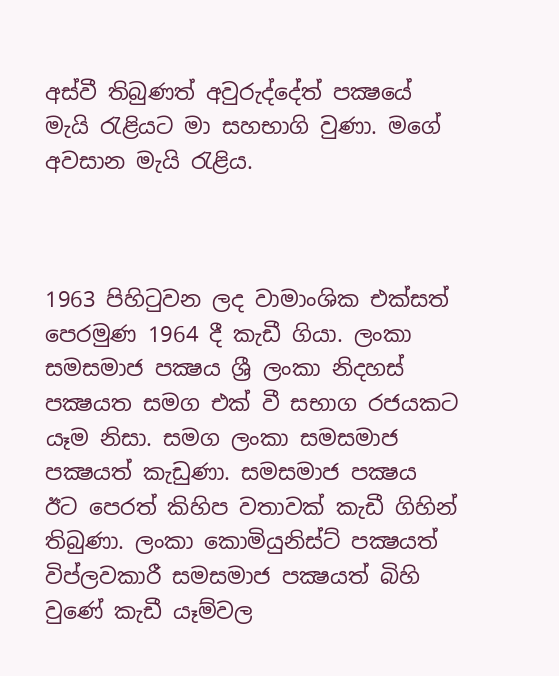අස්වී තිබුණත් අවුරුද්දේත් පක්‍ෂයේ මැයි රැළියට මා සහභාගි වුණා. මගේ අවසාන මැයි රැළිය.



1963 පිහිටුවන ලද වාමාංශික එක්සත් පෙරමුණ 1964 දී කැඩී ගියා. ලංකා සමසමාජ පක්‍ෂය ශ්‍රී ලංකා නිදහස් පක්‍ෂයත සමග එක් වී සභාග රජයකට යෑම නිසා. සමග ලංකා සමසමාජ පක්‍ෂයත් කැඩුණා. සමසමාජ පක්‍ෂය ඊට පෙරත් කිහිප වතාවක් කැඩී ගිහින් තිබුණා. ලංකා කොමියුනිස්ට් පක්‍ෂයත් විප්ලවකාරී සමසමාජ පක්‍ෂයත් බිහි වුණේ කැඩී යෑම්වල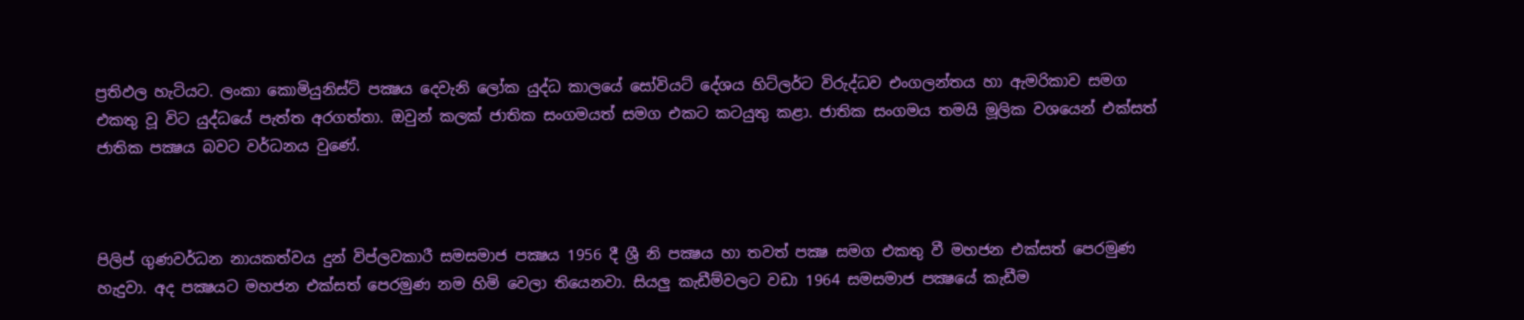ප්‍රතිඵල හැටියට. ලංකා කොමියුනිස්ට් පක්‍ෂය දෙවැනි ලෝක යුද්ධ කාලයේ සෝවියට් දේශය හිට්ලර්ට විරුද්ධව එංගලන්තය හා ඇමරිකාව සමග එකතු වූ විට යුද්ධයේ පැත්ත අරගත්තා. ඔවුන් කලක් ජාතික සංගමයත් සමග එකට කටයුතු කළා. ජාතික සංගමය තමයි මූලික වශයෙන් එක්සත් ජාතික පක්‍ෂය බවට වර්ධනය වුණේ.



පිලිප් ගුණවර්ධන නායකත්වය දුන් විප්ලවකාරී සමසමාජ පක්‍ෂය 1956 දී ශ්‍රී නි පක්‍ෂය හා තවත් පක්‍ෂ සමග එකතු වී මහජන එක්සත් පෙරමුණ හැදුවා. අද පක්‍ෂයට මහජන එක්සත් පෙරමුණ නම හිමි වෙලා තියෙනවා. සියලු කැඩීම්වලට වඩා 1964 සමසමාජ පක්‍ෂයේ කැඩීම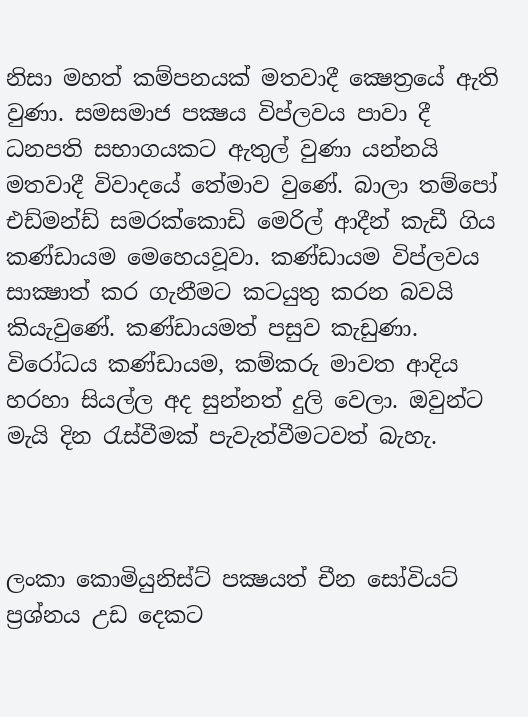නිසා මහත් කම්පනයක් මතවාදී ක්‍ෂෙත්‍රයේ ඇති වුණා. සමසමාජ පක්‍ෂය විප්ලවය පාවා දී ධනපති සභාගයකට ඇතුල් වුණා යන්නයි මතවාදී විවාදයේ තේමාව වුණේ. බාලා තම්පෝ එඩ්මන්ඩ් සමරක්කොඩි මෙරිල් ආදීන් කැඩී ගිය කණ්ඩායම මෙහෙයවූවා. කණ්ඩායම විප්ලවය සාක්‍ෂාත් කර ගැනීමට කටයුතු කරන බවයි කියැවුණේ. කණ්ඩායමත් පසුව කැඩුණා. විරෝධය කණ්ඩායම, කම්කරු මාවත ආදිය හරහා සියල්ල අද සුන්නත් දුලි වෙලා. ඔවුන්ට මැයි දින රැස්වීමක් පැවැත්වීමටවත් බැහැ.



ලංකා කොමියුනිස්ට් පක්‍ෂයත් චීන සෝවියට් ප්‍රශ්නය උඩ දෙකට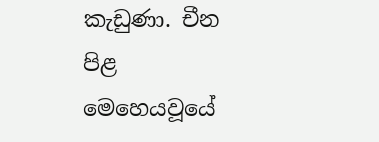කැඩුණා. චීන පිළ මෙහෙයවූයේ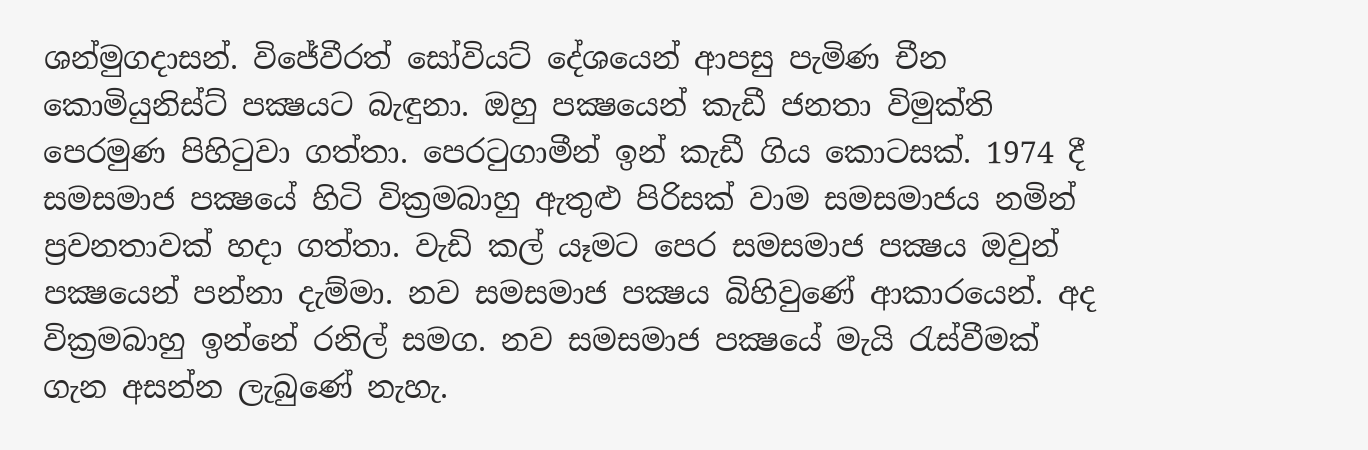ශන්මුගදාසන්. විජේවීරත් සෝවියට් දේශයෙන් ආපසු පැමිණ චීන කොමියුනිස්ට් පක්‍ෂයට බැඳුනා. ඔහු පක්‍ෂයෙන් කැඩී ජනතා විමුක්ති පෙරමුණ පිහිටුවා ගත්තා. පෙරටුගාමීන් ඉන් කැඩී ගිය කොටසක්. 1974 දී සමසමාජ පක්‍ෂයේ හිටි වික්‍රමබාහු ඇතුළු පිරිසක් වාම සමසමාජය නමින් ප්‍රවනතාවක් හදා ගත්තා. වැඩි කල් යෑමට පෙර සමසමාජ පක්‍ෂය ඔවුන් පක්‍ෂයෙන් පන්නා දැම්මා. නව සමසමාජ පක්‍ෂය බිහිවුණේ ආකාරයෙන්. අද වික්‍රමබාහු ඉන්නේ රනිල් සමග. නව සමසමාජ පක්‍ෂයේ මැයි රැස්වීමක් ගැන අසන්න ලැබුණේ නැහැ.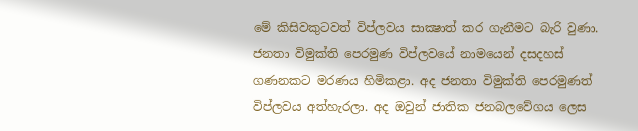මේ කිසිවකුටවත් විප්ලවය සාක්‍ෂාත් කර ගැනීමට බැරි වුණා. ජනතා විමුක්ති පෙරමුණ විප්ලවයේ නාමයෙන් දසදහස් ගණනකට මරණය හිමිකළා. අද ජනතා විමුක්ති පෙරමුණත් විප්ලවය අත්හැරලා. අද ඔවුන් ජාතික ජනබලවේගය ලෙස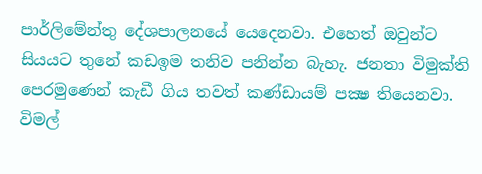පාර්ලිමේන්තු දේශපාලනයේ යෙදෙනවා. එහෙත් ඔවුන්ට සියයට තුනේ කඩඉම තනිව පනින්න බැහැ. ජනතා විමුක්ති පෙරමුණෙන් කැඩී ගිය තවත් කණ්ඩායම් පක්‍ෂ තියෙනවා. විමල්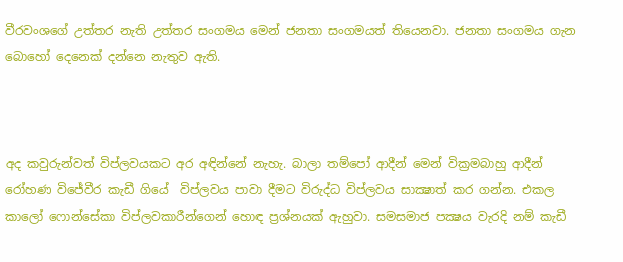වීරවංශගේ උත්තර නැති උත්තර සංගමය මෙන් ජනතා සංගමයත් තියෙනවා. ජනතා සංගමය ගැන බොහෝ දෙනෙක් දන්නෙ නැතුව ඇති.



අද කවුරුන්වත් විප්ලවයකට අර අඳින්නේ නැහැ. බාලා තම්පෝ ආදීන් මෙන් වික්‍රමබාහු ආදීන් රෝහණ විජේවීර කැඩී ගියේ  විප්ලවය පාවා දීමට විරුද්ධ විප්ලවය සාක්‍ෂාත් කර ගන්න. එකල කාලෝ ෆොන්සේකා විප්ලවකාරීන්ගෙන් හොඳ ප්‍රශ්නයක් ඇහුවා. සමසමාජ පක්‍ෂය වැරදි නම් කැඩී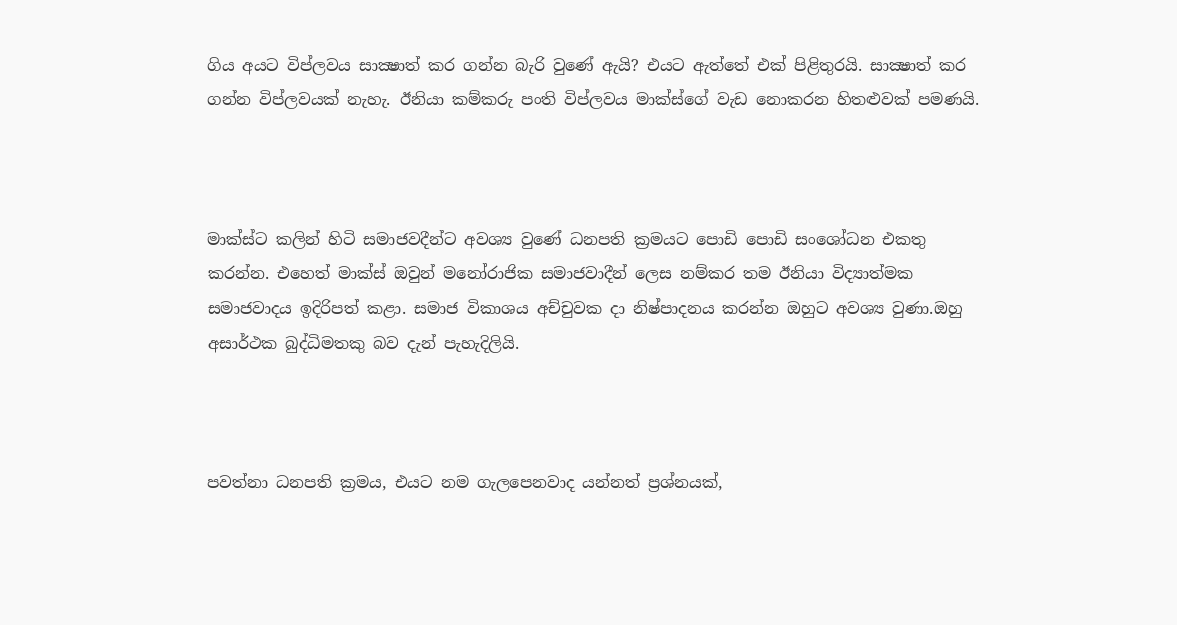ගිය අයට විප්ලවය සාක්‍ෂාත් කර ගන්න බැරි වුණේ ඇයි? එයට ඇත්තේ එක් පිළිතුරයි. සාක්‍ෂාත් කර ගන්න විප්ලවයක් නැහැ. ඊනියා කම්කරු පංති විප්ලවය මාක්ස්ගේ වැඩ නොකරන හිතළුවක් පමණයි.



මාක්ස්ට කලින් හිටි සමාජවදීන්ට අවශ්‍ය වුණේ ධනපති ක්‍රමයට පොඩි පොඩි සංශෝධන එකතු කරන්න. එහෙත් මාක්ස් ඔවුන් මනෝරාජික සමාජවාදීන් ලෙස නම්කර තම ඊනියා විද්‍යාත්මක සමාජවාදය ඉදිරිපත් කළා. සමාජ විකාශය අච්චුවක දා නිෂ්පාදනය කරන්න ඔහුට අවශ්‍ය වුණා.ඔහු අසාර්ථක බුද්ධිමතකු බව දැන් පැහැදිලියි.



පවත්නා ධනපති ක්‍රමය, එයට නම ගැලපෙනවාද යන්නත් ප්‍රශ්නයක්,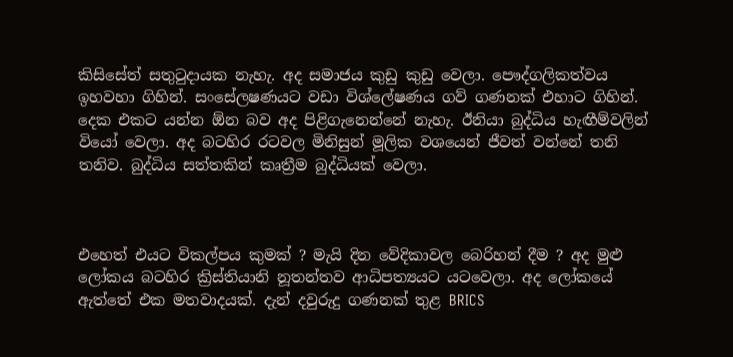කිසිසේත් සතුටුදායක නැහැ. අද සමාජය කුඩු කුඩු වෙලා. පෞද්ගලිකත්වය ඉහවහා ගිහින්. සංසේලෂණයට වඩා විශ්ලේෂණය ගව් ගණනක් එහාට ගිහින්. දෙක එකට යන්න ඕන බව අද පිළිගැනෙන්නේ නැහැ. ඊනියා බුද්ධිය හැඟීම්වලින් වියෝ වෙලා. අද බටහිර රටවල මිනිසුන් මූලික වශයෙන් ජීවත් වන්නේ තනි තනිව. බුද්ධිය සත්තකින් කෘත්‍රීම බුද්ධියක් වෙලා.



එහෙත් එයට විකල්පය කුමක් ? මැයි දින වේදිකාවල බෙරිහන් දීම ? අද මුළු ලෝකය බටහිර ක්‍රිස්තියානි නූතන්තව ආධිපත්‍යයට යටවෙලා. අද ලෝකයේ ඇත්තේ එක මතවාදයක්. දැන් දවුරුදු ගණනක් තුළ BRICS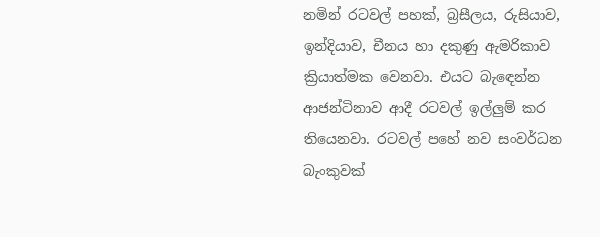නමින් රටවල් පහක්, බ්‍රසීලය, රුසියාව, ඉන්දියාව, චීනය හා දකුණු ඇමරිකාව ක්‍රියාත්මක වෙනවා. එයට බැඳෙන්න ආජන්ටිනාව ආදී රටවල් ඉල්ලුම් කර තියෙනවා. රටවල් පහේ නව සංවර්ධන බැංකුවක්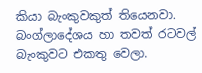කියා බැංකුවකුත් තියෙනවා. බංග්ලාදේශය හා තවත් රටවල් බැංකුවට එකතු වෙලා.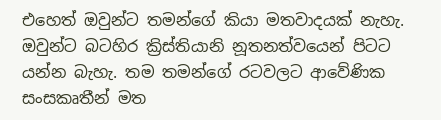එහෙත් ඔවුන්ට තමන්ගේ කියා මතවාදයක් නැහැ. ඔවුන්ට බටහිර ක්‍රිස්තියානි නූතනත්වයෙන් පිටට යන්න බැහැ. තම තමන්ගේ රටවලට ආවේණික සංසකෘතීන් මත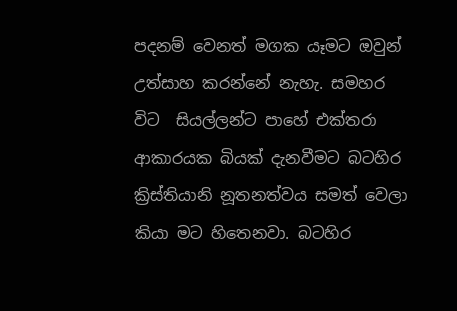පදනම් වෙනත් මගක යෑමට ඔවුන් උත්සාහ කරන්නේ නැහැ. සමහර විට  සියල්ලන්ට පාහේ එක්තරා ආකාරයක බියක් දැනවීමට බටහිර ක්‍රිස්තියානි නූතනත්වය සමත් වෙලා කියා මට හිතෙනවා. බටහිර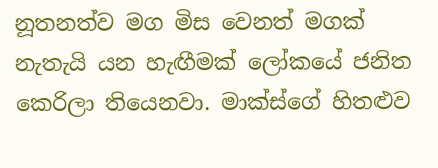නූතනත්ව මග මිස වෙනත් මගක් නැතැයි යන හැඟීමක් ලෝකයේ ජනිත කෙරිලා තියෙනවා. මාක්ස්ගේ හිතළුව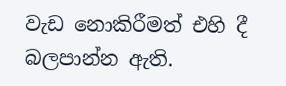වැඩ නොකිරීමත් එහි දී බලපාන්න ඇති.